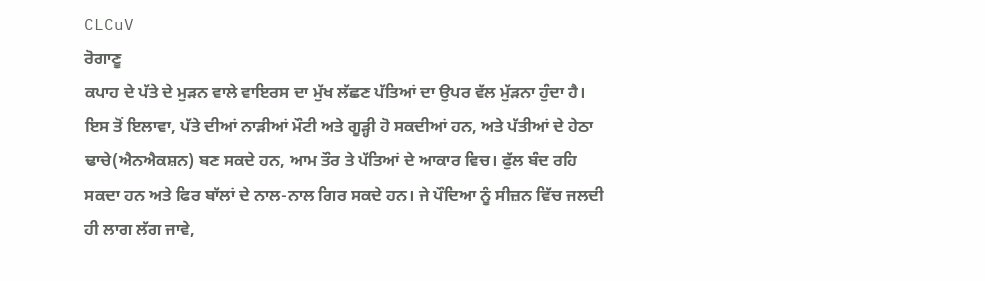CLCuV
ਰੋਗਾਣੂ
ਕਪਾਹ ਦੇ ਪੱਤੇ ਦੇ ਮੁੜਨ ਵਾਲੇ ਵਾਇਰਸ ਦਾ ਮੁੱਖ ਲੱਛਣ ਪੱਤਿਆਂ ਦਾ ਉਪਰ ਵੱਲ ਮੁੱੜਨਾ ਹੁੰਦਾ ਹੈ। ਇਸ ਤੋਂ ਇਲਾਵਾ, ਪੱਤੇ ਦੀਆਂ ਨਾੜੀਆਂ ਮੌਟੀ ਅਤੇ ਗੂੜ੍ਹੀ ਹੋ ਸਕਦੀਆਂ ਹਨ, ਅਤੇ ਪੱਤੀਆਂ ਦੇ ਹੇਠਾ ਢਾਚੇ(ਐਨਐਕਸ਼ਨ) ਬਣ ਸਕਦੇ ਹਨ, ਆਮ ਤੌਰ ਤੇ ਪੱਤਿਆਂ ਦੇ ਆਕਾਰ ਵਿਚ। ਫੁੱਲ ਬੰਦ ਰਹਿ ਸਕਦਾ ਹਨ ਅਤੇ ਫਿਰ ਬਾੱਲਾਂ ਦੇ ਨਾਲ-ਨਾਲ ਗਿਰ ਸਕਦੇ ਹਨ। ਜੇ ਪੌਦਿਆ ਨੂੰ ਸੀਜ਼ਨ ਵਿੱਚ ਜਲਦੀ ਹੀ ਲਾਗ ਲੱਗ ਜਾਵੇ,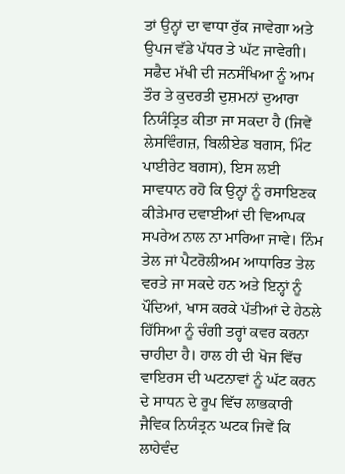ਤਾਂ ਉਨ੍ਹਾਂ ਦਾ ਵਾਧਾ ਰੁੱਕ ਜਾਵੇਗਾ ਅਤੇ ਉਪਜ ਵੱਡੇ ਪੱਧਰ ਤੇ ਘੱਟ ਜਾਵੇਗੀ।
ਸਫੈਦ ਮੱਖੀ ਦੀ ਜਨਸੰਖਿਆ ਨੂੰ ਆਮ ਤੌਰ ਤੇ ਕੁਦਰਤੀ ਦੁਸ਼ਮਨਾਂ ਦੁਆਰਾ ਨਿਯੰਤ੍ਰਿਤ ਕੀਤਾ ਜਾ ਸਕਦਾ ਹੈ (ਜਿਵੇਂ ਲੇਸਵਿੰਗਜ਼, ਬਿਲੀਏਡ ਬਗਸ, ਮਿੰਟ ਪਾਈਰੇਟ ਬਗਸ), ਇਸ ਲਈ ਸਾਵਧਾਨ ਰਹੋ ਕਿ ਉਨ੍ਹਾਂ ਨੂੰ ਰਸਾਇਣਕ ਕੀੜੇਮਾਰ ਦਵਾਈਆਂ ਦੀ ਵਿਆਪਕ ਸਪਰੇਅ ਨਾਲ ਨਾ ਮਾਰਿਆ ਜਾਵੇ। ਨਿੰਮ ਤੇਲ ਜਾਂ ਪੈਟਰੋਲੀਅਮ ਆਧਾਰਿਤ ਤੇਲ ਵਰਤੇ ਜਾ ਸਕਦੇ ਹਨ ਅਤੇ ਇਨ੍ਹਾਂ ਨੂੰ ਪੌਦਿਆਂ, ਖਾਸ ਕਰਕੇ ਪੱਤੀਆਂ ਦੇ ਹੇਠਲੇ ਹਿੱਸਿਆ ਨੂੰ ਚੰਗੀ ਤਰ੍ਹਾਂ ਕਵਰ ਕਰਨਾ ਚਾਹੀਦਾ ਹੈ। ਹਾਲ ਹੀ ਦੀ ਖੋਜ ਵਿੱਚ ਵਾਇਰਸ ਦੀ ਘਟਨਾਵਾਂ ਨੂੰ ਘੱਟ ਕਰਨ ਦੇ ਸਾਧਨ ਦੇ ਰੂਪ ਵਿੱਚ ਲਾਭਕਾਰੀ ਜੈਵਿਕ ਨਿਯੰਤ੍ਰਨ ਘਟਕ ਜਿਵੇਂ ਕਿ ਲਾਹੇਵੰਦ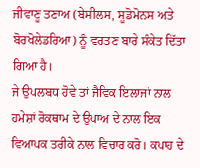ਜੀਵਾਣੂ ਤਣਾਅ (ਬੇਸੀਲਸ, ਸੂਡੋਮੋਨਸ ਅਤੇ ਬੋਰਖੋਲੇਡਰਿਆ) ਨੂੰ ਵਰਤਣ ਬਾਰੇ ਸੰਕੇਤ ਦਿੱਤਾ ਗਿਆ ਹੈ।
ਜੇ ਉਪਲਬਧ ਹੋਵੇ ਤਾਂ ਜੈਵਿਕ ਇਲਾਜਾਂ ਨਾਲ ਹਮੇਸ਼ਾਂ ਰੋਕਥਾਮ ਦੇ ਉਪਾਅ ਦੇ ਨਾਲ ਇਕ ਵਿਆਪਕ ਤਰੀਕੇ ਨਾਲ ਵਿਚਾਰ ਕਰੋ। ਕਪਾਹ ਦੇ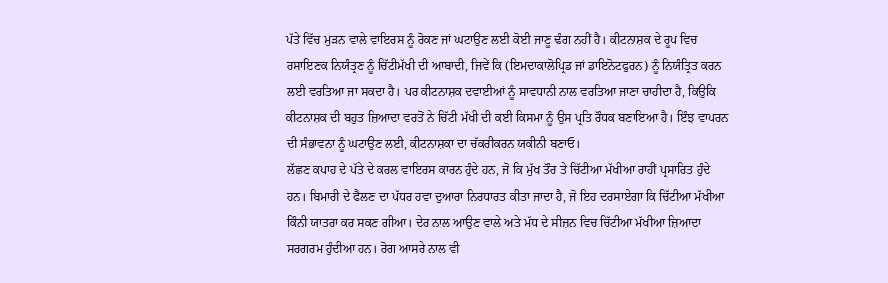ਪੱਤੇ ਵਿੱਚ ਮੁੜਨ ਵਾਲੇ ਵਾਇਰਸ ਨੂੰ ਰੋਕਣ ਜਾਂ ਘਟਾਉਣ ਲਈ ਕੋਈ ਜਾਣੂ ਢੰਗ ਨਹੀਂ ਹੈ। ਕੀਟਨਾਸ਼ਕ ਦੇ ਰੂਪ ਵਿਚ ਰਸਾਇਣਕ ਨਿਯੰਤ੍ਰਣ ਨੂੰ ਚਿੱਟੀਮੱਖੀ ਦੀ ਆਬਾਦੀ, ਜਿਵੇਂ ਕਿ (ਇਮਦਾਕਾਲੋਪ੍ਰਿਡ ਜਾਂ ਡਾਇਨੋਟਫੁਰਨ) ਨੂੰ ਨਿਯੰਤ੍ਰਿਤ ਕਰਨ ਲਈ ਵਰਤਿਆ ਜਾ ਸਕਦਾ ਹੈ। ਪਰ ਕੀਟਨਾਸ਼ਕ ਦਵਾਈਆਂ ਨੂੰ ਸਾਵਧਾਨੀ ਨਾਲ ਵਰਤਿਆ ਜਾਣਾ ਚਾਹੀਦਾ ਹੈ, ਕਿਉਕਿ ਕੀਟਨਾਸ਼ਕ ਦੀ ਬਹੁਤ ਜ਼ਿਆਦਾ ਵਰਤੋਂ ਨੇ ਚਿੱਟੀ ਮੱਖੀ ਦੀ ਕਈ ਕਿਸਮਾ ਨੂੰ ਉਸ ਪ੍ਰਤਿ ਰੌਧਕ ਬਣਾਇਆ ਹੈ। ਇੰਝ ਵਾਪਰਨ ਦੀ ਸੰਭਾਵਨਾ ਨੂੰ ਘਟਾਉਣ ਲਈ, ਕੀਟਨਾਸ਼ਕਾ ਦਾ ਚੱਕਰੀਕਰਨ ਯਕੀਨੀ ਬਣਾਓ।
ਲੱਛਣ ਕਪਾਹ ਦੇ ਪੱਤੇ ਦੇ ਕਰਲ ਵਾਇਰਸ ਕਾਰਨ ਹੁੰਦੇ ਹਨ, ਜੋ ਕਿ ਮੁੱਖ ਤੌਰ ਤੇ ਚਿੱਟੀਆ ਮੱਖੀਆ ਰਾਹੀਂ ਪ੍ਰਸਾਰਿਤ ਹੁੰਦੇ ਹਨ। ਬਿਮਾਰੀ ਦੇ ਫੈਲਣ ਦਾ ਪੱਧਰ ਹਵਾ ਦੁਆਰਾ ਨਿਰਧਾਰਤ ਕੀਤਾ ਜਾਦਾ ਹੈ, ਜੋ ਇਹ ਦਰਸਾਏਗਾ ਕਿ ਚਿੱਟੀਆ ਮੱਖੀਆ ਕਿੰਨੀ ਯਾਤਰਾ ਕਰ ਸਕਣ ਗੀਆ। ਦੇਰ ਨਾਲ ਆਉਣ ਵਾਲੇ ਅਤੇ ਮੱਧ ਦੇ ਸੀਜ਼ਨ ਵਿਚ ਚਿੱਟੀਆ ਮੱਖੀਆ ਜ਼ਿਆਦਾ ਸਰਗਰਮ ਹੁੰਦੀਆ ਹਨ। ਰੋਗ ਆਸਰੇ ਨਾਲ ਵੀ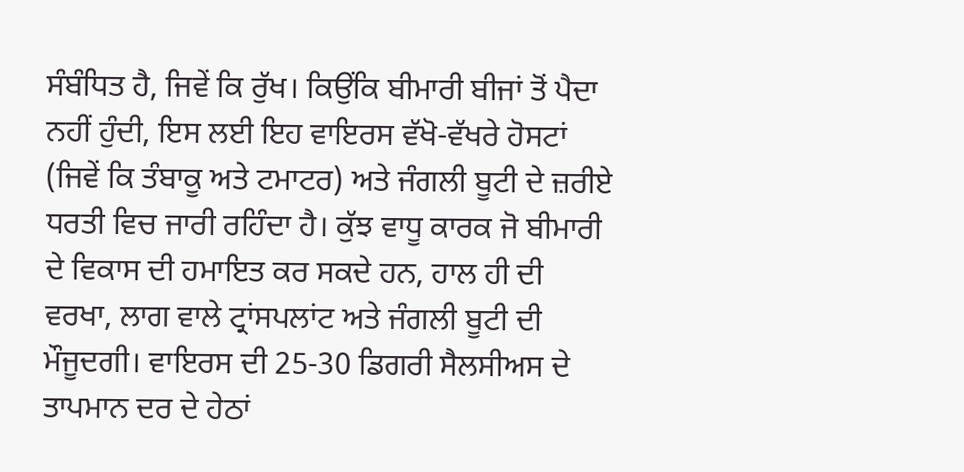ਸੰਬੰਧਿਤ ਹੈ, ਜਿਵੇਂ ਕਿ ਰੁੱਖ। ਕਿਉਂਕਿ ਬੀਮਾਰੀ ਬੀਜਾਂ ਤੋਂ ਪੈਦਾ ਨਹੀਂ ਹੁੰਦੀ, ਇਸ ਲਈ ਇਹ ਵਾਇਰਸ ਵੱਖੋ-ਵੱਖਰੇ ਹੋਸਟਾਂ (ਜਿਵੇਂ ਕਿ ਤੰਬਾਕੂ ਅਤੇ ਟਮਾਟਰ) ਅਤੇ ਜੰਗਲੀ ਬੂਟੀ ਦੇ ਜ਼ਰੀਏ ਧਰਤੀ ਵਿਚ ਜਾਰੀ ਰਹਿੰਦਾ ਹੈ। ਕੁੱਝ ਵਾਧੂ ਕਾਰਕ ਜੋ ਬੀਮਾਰੀ ਦੇ ਵਿਕਾਸ ਦੀ ਹਮਾਇਤ ਕਰ ਸਕਦੇ ਹਨ, ਹਾਲ ਹੀ ਦੀ ਵਰਖਾ, ਲਾਗ ਵਾਲੇ ਟ੍ਰਾਂਸਪਲਾਂਟ ਅਤੇ ਜੰਗਲੀ ਬੂਟੀ ਦੀ ਮੌਜੂਦਗੀ। ਵਾਇਰਸ ਦੀ 25-30 ਡਿਗਰੀ ਸੈਲਸੀਅਸ ਦੇ ਤਾਪਮਾਨ ਦਰ ਦੇ ਹੇਠਾਂ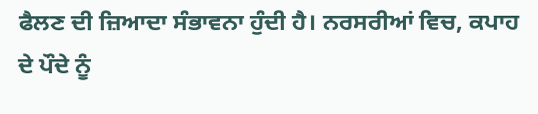ਫੈਲਣ ਦੀ ਜ਼ਿਆਦਾ ਸੰਭਾਵਨਾ ਹੁੰਦੀ ਹੈ। ਨਰਸਰੀਆਂ ਵਿਚ, ਕਪਾਹ ਦੇ ਪੌਦੇ ਨੂੰ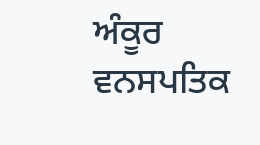ਅੰਕੂਰ ਵਨਸਪਤਿਕ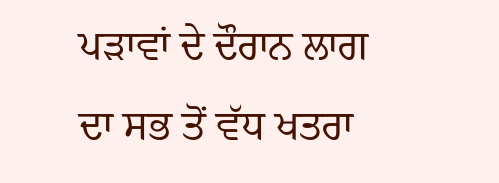ਪੜਾਵਾਂ ਦੇ ਦੌਰਾਨ ਲਾਗ ਦਾ ਸਭ ਤੋਂ ਵੱਧ ਖਤਰਾ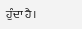ਹੁੰਦਾ ਹੈ।